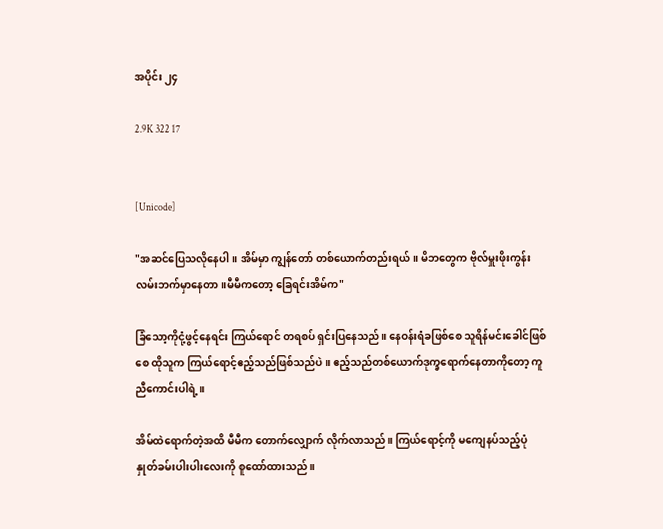အပိုင်း ၂၄

2.9K 322 17


[Unicode]

"အဆင်ပြေသလိုနေပါ။ အိမ်မှာ ကျွန်တော် တစ်ယောက်တည်းရယ်။ မိဘတွေက ဗိုလ်မှူးဖိုးကွန်းလမ်းဘက်မှာနေတာ။မီမီကတော့ ခြေရင်းအိမ်က"

ခြံသော့ကိုငုံ့ဖွင့်နေရင်း ကြယ်ရောင် တရစပ် ရှင်းပြနေသည်။ နေဝန်းရံခဖြစ်စေ သူရိန်မင်းခေါင်ဖြစ်စေ ထိုသူက ကြယ်ရောင့်ဧည့်သည်ဖြစ်သည်ပဲ။ ဧည့်သည်တစ်ယောက်ဒုက္ခရောက်နေတာကိုတော့ ကူညီကောင်းပါရဲ့။

အိမ်ထဲရောက်တဲ့အထိ မီမီက တောက်လျှောက် လိုက်လာသည်။ ကြယ်ရောင့်ကို မကျေနပ်သည့်ပုံ နှုတ်ခမ်းပါးပါးလေးကို စူထော်ထားသည်။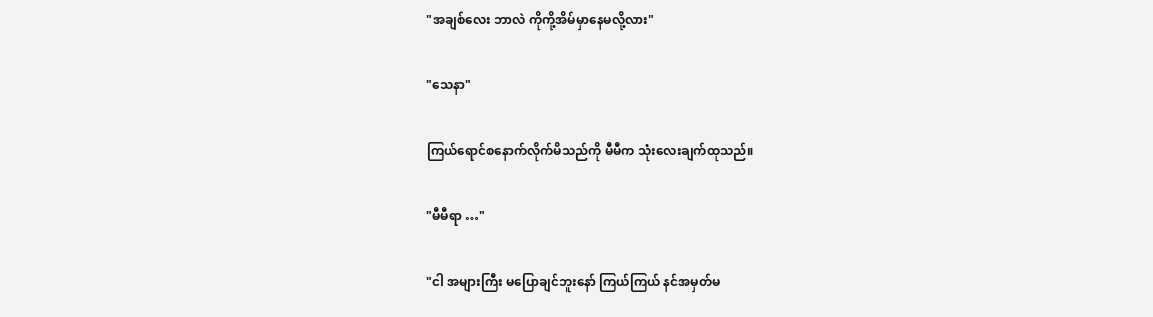"အချစ်လေး ဘာလဲ ကိုကို့အိမ်မှာနေမလို့လား"

"သေနာ"

ကြယ်ရောင်စနောက်လိုက်မိသည်ကို မီမီက သုံးလေးချက်ထုသည်။

"မီမီရာ …"

"ငါ အများကြီး မပြောချင်ဘူးနော် ကြယ်ကြယ် နင်အမှတ်မ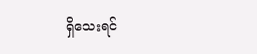ရှိသေးရင်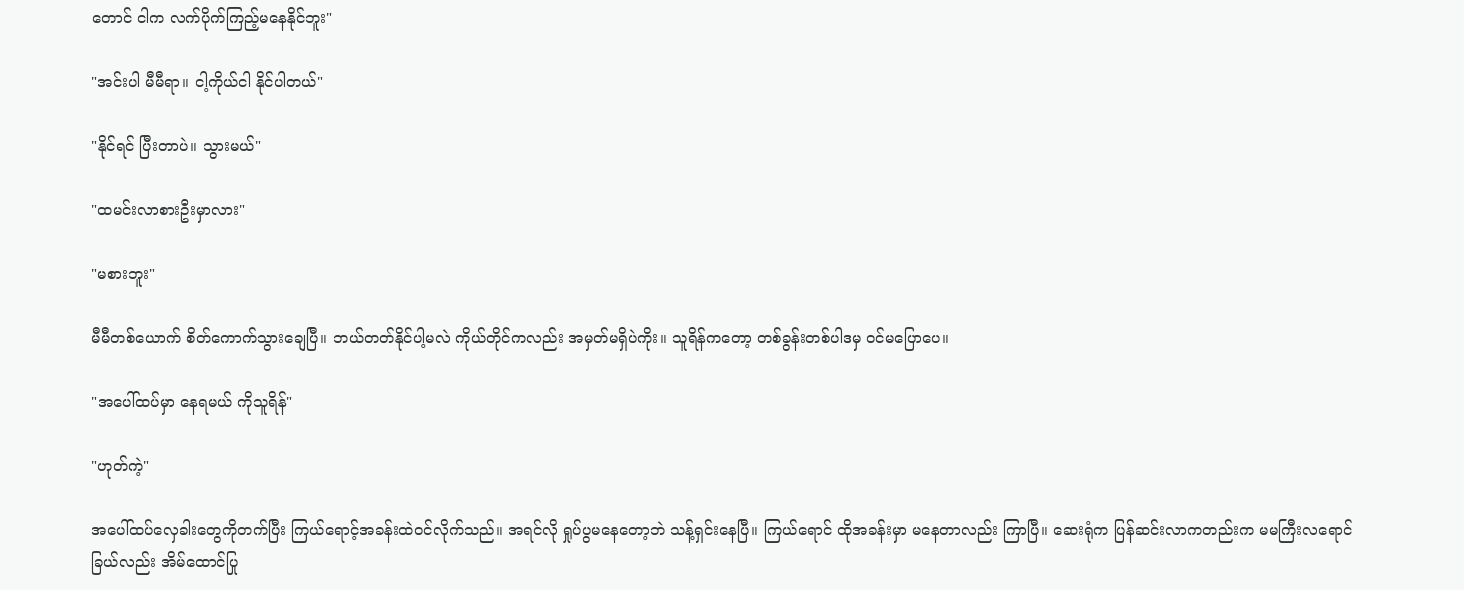တောင် ငါက လက်ပိုက်ကြည့်မနေနိုင်ဘူး"

"အင်းပါ မီမီရာ။ ငါ့ကိုယ်ငါ နိုင်ပါတယ်"

"နိုင်ရင် ပြီးတာပဲ။ သွားမယ်"

"ထမင်းလာစားဦးမှာလား"

"မစားဘူး"

မီမီတစ်ယောက် စိတ်ကောက်သွားချေပြီ။ ဘယ်တတ်နိုင်ပါ့မလဲ ကိုယ်တိုင်ကလည်း အမှတ်မရှိပဲကိုး။ သူရိန်ကတော့ တစ်ခွန်းတစ်ပါဒမှ ဝင်မပြောပေ။

"အပေါ်ထပ်မှာ နေရမယ် ကိုသူရိန်"

"ဟုတ်ကဲ့"

အပေါ်ထပ်လှေခါးတွေကိုတက်ပြီး ကြယ်ရောင့်အခန်းထဲဝင်လိုက်သည်။ အရင်လို ရှုပ်ပွမနေတော့ဘဲ သန့်ရှင်းနေပြီ။ ကြယ်ရောင် ထိုအခန်းမှာ မနေတာလည်း ကြာပြီ။ ဆေးရုံက ပြန်ဆင်းလာကတည်းက မမကြီးလရောင်ခြယ်လည်း အိမ်ထောင်ပြု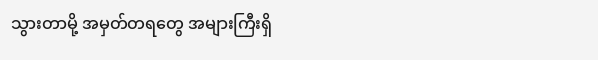သွားတာမို့ အမှတ်တရတွေ အများကြီးရှိ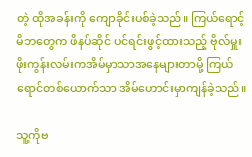တဲ့ ထိုအခန်းကို ကျောခိုင်းပစ်ခဲ့သည်။ ကြယ်ရောင့်မိဘတွေက ဖိနပ်ဆိုင် ပင်ရင်းဖွင့်ထားသည့် ဗိုလ်မှူးဖိုးကွန်းလမ်းကအိမ်မှာသာအနေများတာမို့ ကြယ်ရောင်တစ်ယောက်သာ အိမ်ဟောင်းမှာကျန်ခဲ့သည်။

သူ့ကိုဗ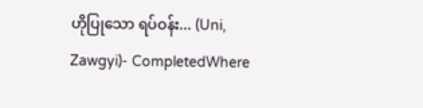ဟိုပြုသော ရပ်ဝန်း... (Uni, Zawgyi)- CompletedWhere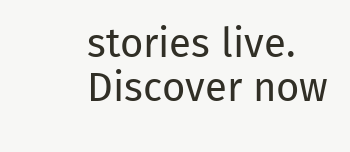stories live. Discover now